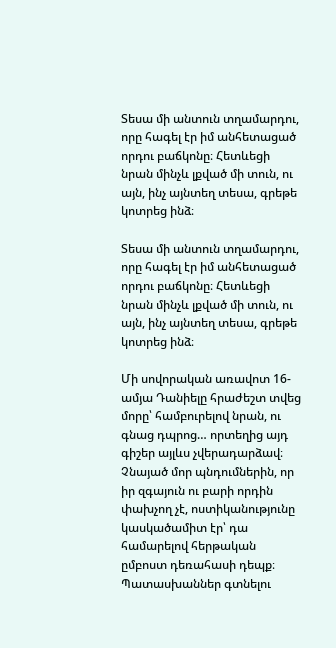Տեսա մի անտուն տղամարդու, որը հագել էր իմ անհետացած որդու բաճկոնը։ Հետևեցի նրան մինչև լքված մի տուն, ու այն, ինչ այնտեղ տեսա, գրեթե կոտրեց ինձ։

Տեսա մի անտուն տղամարդու, որը հագել էր իմ անհետացած որդու բաճկոնը։ Հետևեցի նրան մինչև լքված մի տուն, ու այն, ինչ այնտեղ տեսա, գրեթե կոտրեց ինձ։

Մի սովորական առավոտ 16-ամյա Դանիելը հրաժեշտ տվեց մորը՝ համբուրելով նրան, ու գնաց դպրոց… որտեղից այդ գիշեր այլևս չվերադարձավ։ Չնայած մոր պնդումներին, որ իր զգայուն ու բարի որդին փախչող չէ, ոստիկանությունը կասկածամիտ էր՝ դա համարելով հերթական ըմբոստ դեռահասի դեպք։ Պատասխաններ գտնելու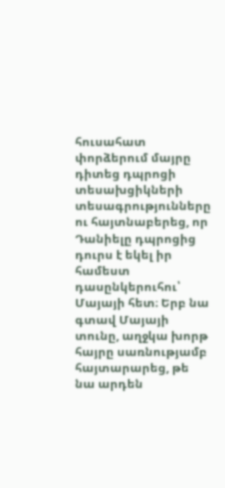հուսահատ փորձերում մայրը դիտեց դպրոցի տեսախցիկների տեսագրությունները ու հայտնաբերեց, որ Դանիելը դպրոցից դուրս է եկել իր համեստ դասընկերուհու՝ Մայայի հետ։ Երբ նա գտավ Մայայի տունը, աղջկա խորթ հայրը սառնությամբ հայտարարեց, թե նա արդեն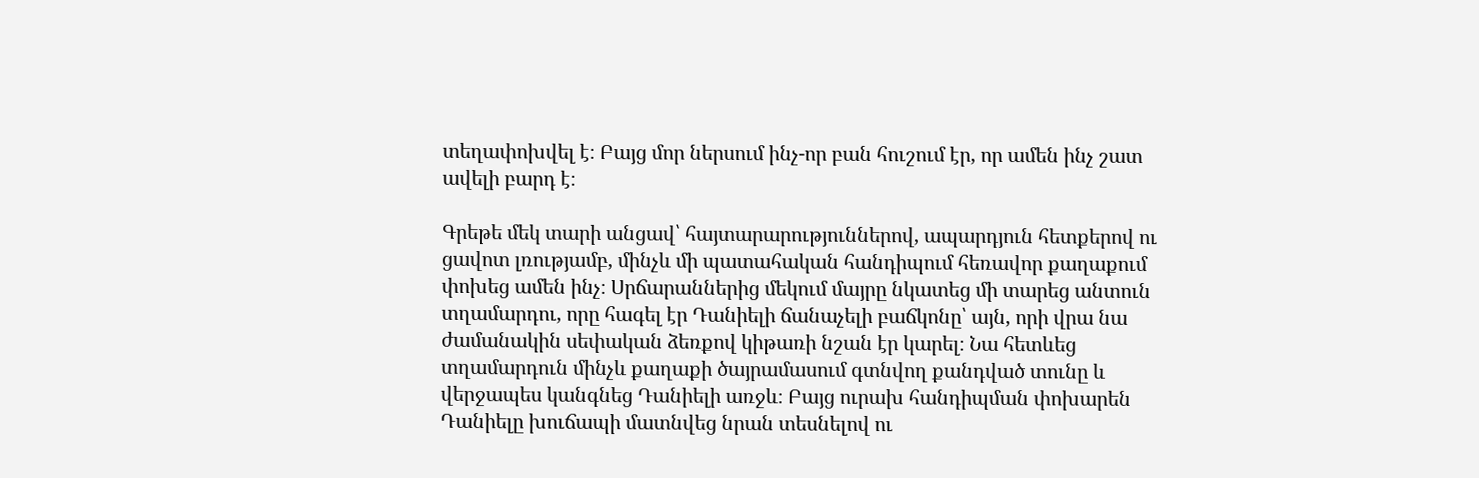տեղափոխվել է։ Բայց մոր ներսում ինչ-որ բան հուշում էր, որ ամեն ինչ շատ ավելի բարդ է։

Գրեթե մեկ տարի անցավ՝ հայտարարություններով, ապարդյուն հետքերով ու ցավոտ լռությամբ, մինչև մի պատահական հանդիպում հեռավոր քաղաքում փոխեց ամեն ինչ։ Սրճարաններից մեկում մայրը նկատեց մի տարեց անտուն տղամարդու, որը հագել էր Դանիելի ճանաչելի բաճկոնը՝ այն, որի վրա նա ժամանակին սեփական ձեռքով կիթառի նշան էր կարել։ Նա հետևեց տղամարդուն մինչև քաղաքի ծայրամասում գտնվող քանդված տունը և վերջապես կանգնեց Դանիելի առջև։ Բայց ուրախ հանդիպման փոխարեն Դանիելը խուճապի մատնվեց նրան տեսնելով ու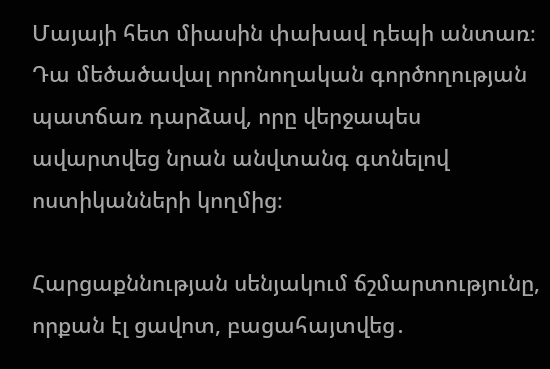Մայայի հետ միասին փախավ դեպի անտառ։ Դա մեծածավալ որոնողական գործողության պատճառ դարձավ, որը վերջապես ավարտվեց նրան անվտանգ գտնելով ոստիկանների կողմից։

Հարցաքննության սենյակում ճշմարտությունը, որքան էլ ցավոտ, բացահայտվեց․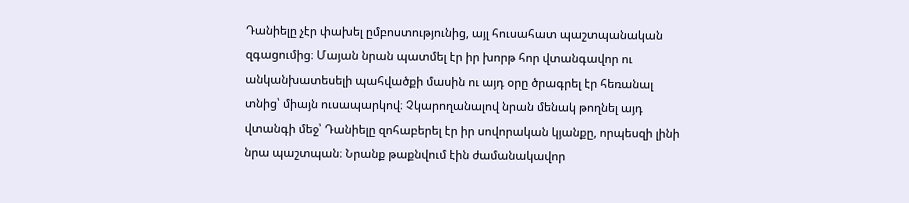Դանիելը չէր փախել ըմբոստությունից, այլ հուսահատ պաշտպանական զգացումից։ Մայան նրան պատմել էր իր խորթ հոր վտանգավոր ու անկանխատեսելի պահվածքի մասին ու այդ օրը ծրագրել էր հեռանալ տնից՝ միայն ուսապարկով։ Չկարողանալով նրան մենակ թողնել այդ վտանգի մեջ՝ Դանիելը զոհաբերել էր իր սովորական կյանքը, որպեսզի լինի նրա պաշտպան։ Նրանք թաքնվում էին ժամանակավոր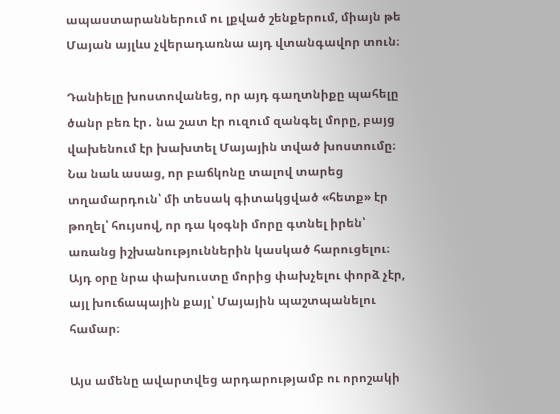ապաստարաններում ու լքված շենքերում, միայն թե Մայան այլևս չվերադառնա այդ վտանգավոր տուն։

Դանիելը խոստովանեց, որ այդ գաղտնիքը պահելը ծանր բեռ էր․ նա շատ էր ուզում զանգել մորը, բայց վախենում էր խախտել Մայային տված խոստումը։ Նա նաև ասաց, որ բաճկոնը տալով տարեց տղամարդուն՝ մի տեսակ գիտակցված «հետք» էր թողել՝ հույսով, որ դա կօգնի մորը գտնել իրեն՝ առանց իշխանություններին կասկած հարուցելու։ Այդ օրը նրա փախուստը մորից փախչելու փորձ չէր, այլ խուճապային քայլ՝ Մայային պաշտպանելու համար։

Այս ամենը ավարտվեց արդարությամբ ու որոշակի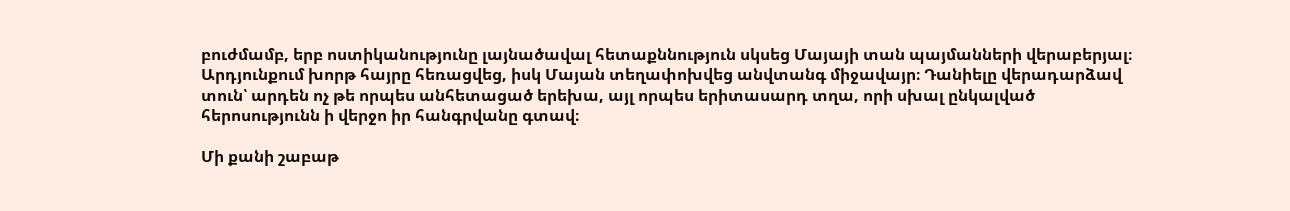բուժմամբ, երբ ոստիկանությունը լայնածավալ հետաքննություն սկսեց Մայայի տան պայմանների վերաբերյալ։ Արդյունքում խորթ հայրը հեռացվեց, իսկ Մայան տեղափոխվեց անվտանգ միջավայր։ Դանիելը վերադարձավ տուն՝ արդեն ոչ թե որպես անհետացած երեխա, այլ որպես երիտասարդ տղա, որի սխալ ընկալված հերոսությունն ի վերջո իր հանգրվանը գտավ։

Մի քանի շաբաթ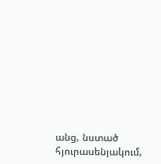անց, նստած հյուրասենյակում,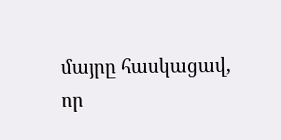մայրը հասկացավ, որ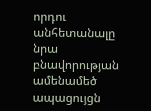որդու անհետանալը նրա բնավորության ամենամեծ ապացույցն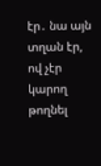էր․ նա այն տղան էր, ով չէր կարող թողնել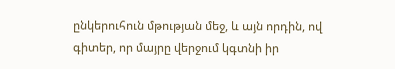ընկերուհուն մթության մեջ, և այն որդին, ով գիտեր, որ մայրը վերջում կգտնի իր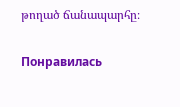թողած ճանապարհը։

Понравилась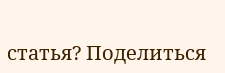статья? Поделиться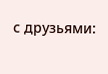с друзьями: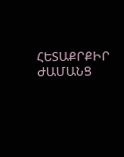ՀԵՏԱՔՐՔԻՐ ԺԱՄԱՆՑ